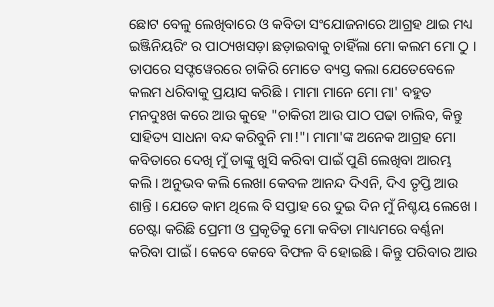ଛୋଟ ବେଳୁ ଲେଖିବାରେ ଓ କବିତା ସଂଯୋଜନାରେ ଆଗ୍ରହ ଥାଇ ମଧ୍ୟ ଇଞ୍ଜିନିୟରିଂ ର ପାଠ୍ୟଖସଡ଼ା ଛଡ଼ାଇବାକୁ ଚାହିଁଲା ମୋ କଲମ ମୋ ଠୁ । ତାପରେ ସଫ୍ଟୱେରରେ ଚାକିରି ମୋତେ ବ୍ୟସ୍ତ କଲା ଯେତେବେଳେ କଲମ ଧରିବାକୁ ପ୍ରୟାସ କରିଛି । ମାମା ମାନେ ମୋ ମା' ବହୁତ ମନଦୁଃଖ କରେ ଆଉ କୁହେ "ଚାକିରୀ ଆଉ ପାଠ ପଢା ଚାଲିବ, କିନ୍ତୁ ସାହିତ୍ୟ ସାଧନା ବନ୍ଦ କରିବୁନି ମା!"। ମାମା'ଙ୍କ ଅନେକ ଆଗ୍ରହ ମୋ କବିତାରେ ଦେଖି ମୁଁ ତାଙ୍କୁ ଖୁସି କରିବା ପାଇଁ ପୁଣି ଲେଖିବା ଆରମ୍ଭ କଲି। ଅନୁଭବ କଲି ଲେଖା କେବଳ ଆନନ୍ଦ ଦିଏନି, ଦିଏ ତୃପ୍ତି ଆଉ ଶାନ୍ତି । ଯେତେ କାମ ଥିଲେ ବି ସପ୍ତାହ ରେ ଦୁଇ ଦିନ ମୁଁ ନିଶ୍ଚୟ ଲେଖେ । ଚେଷ୍ଟା କରିଛି ପ୍ରେମୀ ଓ ପ୍ରକୃତିକୁ ମୋ କବିତା ମାଧ୍ୟମରେ ବର୍ଣ୍ଣନା କରିବା ପାଇଁ । କେବେ କେବେ ବିଫଳ ବି ହୋଇଛି । କିନ୍ତୁ ପରିବାର ଆଉ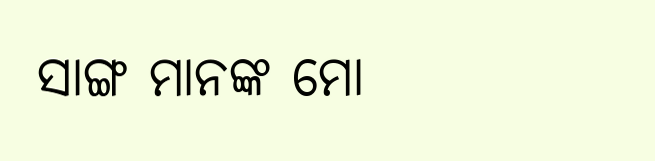ସାଙ୍ଗ ମାନଙ୍କ ମୋ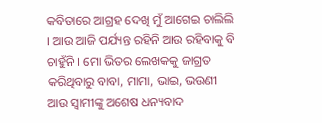କବିତାରେ ଆଗ୍ରହ ଦେଖି ମୁଁ ଆଗେଇ ଚାଲିଲି । ଆଉ ଆଜି ପର୍ଯ୍ୟନ୍ତ ରହିନି ଆଉ ରହିବାକୁ ବି ଚାହୁଁନି । ମୋ ଭିତର ଲେଖକକୁ ଜାଗ୍ରତ କରିଥିବାରୁ ବାବା, ମାମା, ଭାଇ, ଭଉଣୀ ଆଉ ସ୍ୱାମୀଙ୍କୁ ଅଶେଷ ଧନ୍ୟବାଦ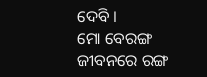ଦେବି ।
ମୋ ବେରଙ୍ଗ ଜୀବନରେ ରଙ୍ଗ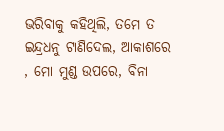ଭରିବାକୁ କହିଥିଲି, ତମେ ତ ଇନ୍ଦ୍ରଧନୁ ଟାଣିଦେଲ, ଆକାଶରେ , ମୋ ମୁଣ୍ଡ ଉପରେ, ବିନା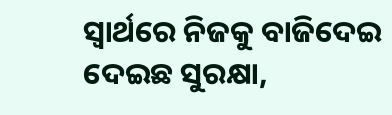ସ୍ୱାର୍ଥରେ ନିଜକୁ ବାଜିଦେଇ ଦେଇଛ ସୁରକ୍ଷା,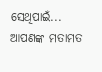ସେଥିପାଇଁ...
ଆପଣଙ୍କ ମତାମତ